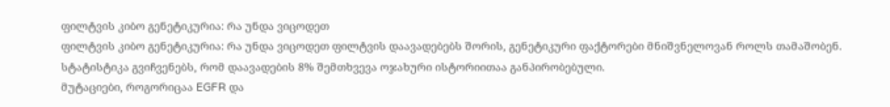ფილტვის კიბო გენეტიკურია: რა უნდა ვიცოდეთ
ფილტვის კიბო გენეტიკურია: რა უნდა ვიცოდეთ ფილტვის დაავადებებს შორის, გენეტიკური ფაქტორები მნიშვნელოვან როლს თამაშობენ. სტატისტიკა გვიჩვენებს, რომ დაავადების 8% შემთხვევა ოჯახური ისტორიითაა განპირობებული.
მუტაციები, როგორიცაა EGFR და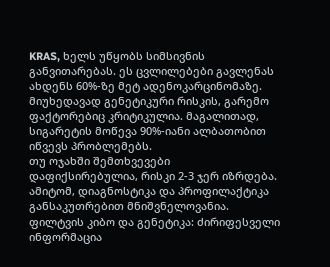KRAS, ხელს უწყობს სიმსივნის განვითარებას. ეს ცვლილებები გავლენას ახდენს 60%-ზე მეტ ადენოკარცინომაზე.
მიუხედავად გენეტიკური რისკის, გარემო ფაქტორებიც კრიტიკულია. მაგალითად, სიგარეტის მოწევა 90%-იანი ალბათობით იწვევს პრობლემებს.
თუ ოჯახში შემთხვევები დაფიქსირებულია, რისკი 2-3 ჯერ იზრდება. ამიტომ, დიაგნოსტიკა და პროფილაქტიკა განსაკუთრებით მნიშვნელოვანია.
ფილტვის კიბო და გენეტიკა: ძირიფესველი ინფორმაცია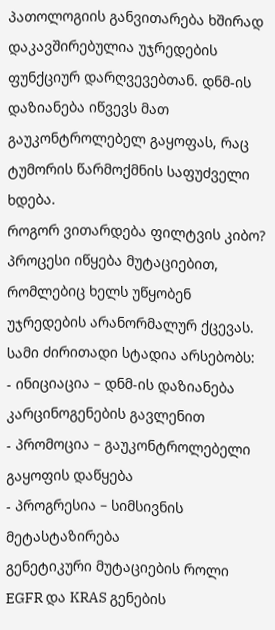პათოლოგიის განვითარება ხშირად დაკავშირებულია უჯრედების ფუნქციურ დარღვევებთან. დნმ-ის დაზიანება იწვევს მათ გაუკონტროლებელ გაყოფას, რაც ტუმორის წარმოქმნის საფუძველი ხდება.
როგორ ვითარდება ფილტვის კიბო?
პროცესი იწყება მუტაციებით, რომლებიც ხელს უწყობენ უჯრედების არანორმალურ ქცევას. სამი ძირითადი სტადია არსებობს:
- ინიციაცია – დნმ-ის დაზიანება კარცინოგენების გავლენით
- პრომოცია – გაუკონტროლებელი გაყოფის დაწყება
- პროგრესია – სიმსივნის მეტასტაზირება
გენეტიკური მუტაციების როლი
EGFR და KRAS გენების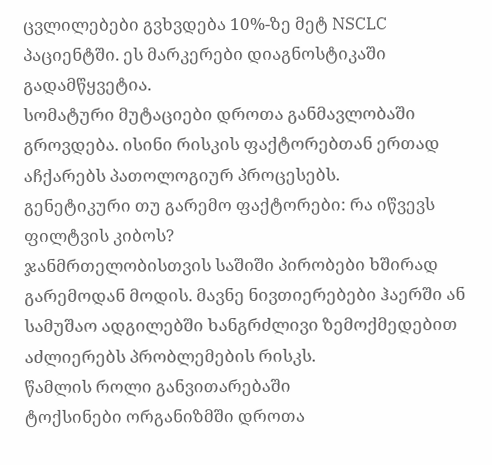ცვლილებები გვხვდება 10%-ზე მეტ NSCLC პაციენტში. ეს მარკერები დიაგნოსტიკაში გადამწყვეტია.
სომატური მუტაციები დროთა განმავლობაში გროვდება. ისინი რისკის ფაქტორებთან ერთად აჩქარებს პათოლოგიურ პროცესებს.
გენეტიკური თუ გარემო ფაქტორები: რა იწვევს ფილტვის კიბოს?
ჯანმრთელობისთვის საშიში პირობები ხშირად გარემოდან მოდის. მავნე ნივთიერებები ჰაერში ან სამუშაო ადგილებში ხანგრძლივი ზემოქმედებით აძლიერებს პრობლემების რისკს.
წამლის როლი განვითარებაში
ტოქსინები ორგანიზმში დროთა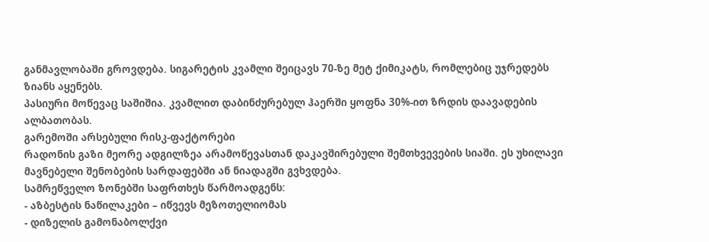განმავლობაში გროვდება. სიგარეტის კვამლი შეიცავს 70-ზე მეტ ქიმიკატს, რომლებიც უჯრედებს ზიანს აყენებს.
პასიური მოწევაც საშიშია. კვამლით დაბინძურებულ ჰაერში ყოფნა 30%-ით ზრდის დაავადების ალბათობას.
გარემოში არსებული რისკ-ფაქტორები
რადონის გაზი მეორე ადგილზეა არამოწევასთან დაკავშირებული შემთხვევების სიაში. ეს უხილავი მავნებელი შენობების სარდაფებში ან ნიადაგში გვხვდება.
სამრეწველო ზონებში საფრთხეს წარმოადგენს:
- აზბესტის ნაწილაკები – იწვევს მეზოთელიომას
- დიზელის გამონაბოლქვი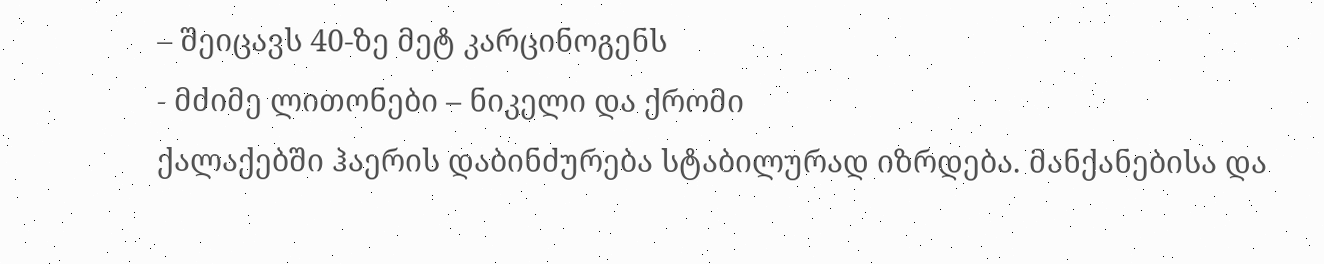– შეიცავს 40-ზე მეტ კარცინოგენს
- მძიმე ლითონები – ნიკელი და ქრომი
ქალაქებში ჰაერის დაბინძურება სტაბილურად იზრდება. მანქანებისა და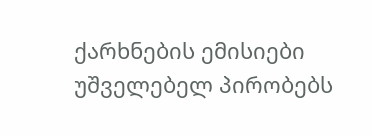ქარხნების ემისიები უშველებელ პირობებს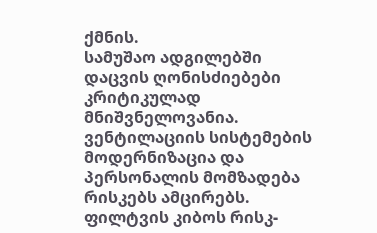ქმნის.
სამუშაო ადგილებში დაცვის ღონისძიებები კრიტიკულად მნიშვნელოვანია. ვენტილაციის სისტემების მოდერნიზაცია და პერსონალის მომზადება რისკებს ამცირებს.
ფილტვის კიბოს რისკ-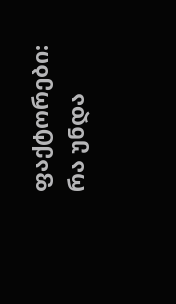ფაქტორები: რა უნდა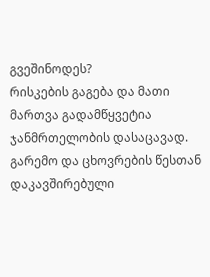გვეშინოდეს?
რისკების გაგება და მათი მართვა გადამწყვეტია ჯანმრთელობის დასაცავად. გარემო და ცხოვრების წესთან დაკავშირებული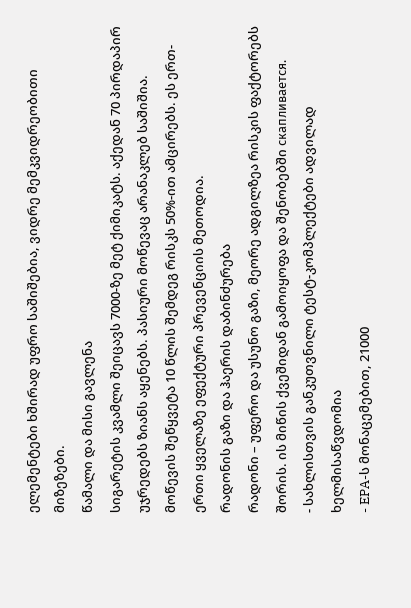ელემენტები ხშირად უფრო საშიშებია, ვიდრე მემკვიდრეობითი მიზეზები.
წამალი და მისი გავლენა
სიგარეტის კვამლი შეიცავს 7000-ზე მეტ ქიმიკატს. აქედან 70 პირდაპირ უჯრედებს ზიანს აყენებს. პასიური მოწევაც არანაკლებ საშიშია.
მოწევის შეწყვეტა 10 წლის შემდეგ რისკს 50%-ით ამცირებს. ეს ერთ-ერთი ყველაზე ეფექტური პრევენციის მეთოდია.
რადონის გაზი და ჰაერის დაბინძურება
რადონი – უფერო და უსუნო გაზი, მეორე ადგილზეა რისკის ფაქტორებს შორის. ის მიწის ქვეშიდან გამოიყოფა და შენობებში скапливается.
- სახლისთვის განკუთვნილი ტესტ-კომპლექტები ადვილად ხელმისაწვდომია
- EPA-ს მონაცემებით, 21000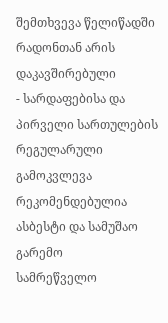შემთხვევა წელიწადში რადონთან არის დაკავშირებული
- სარდაფებისა და პირველი სართულების რეგულარული გამოკვლევა რეკომენდებულია
ასბესტი და სამუშაო გარემო
სამრეწველო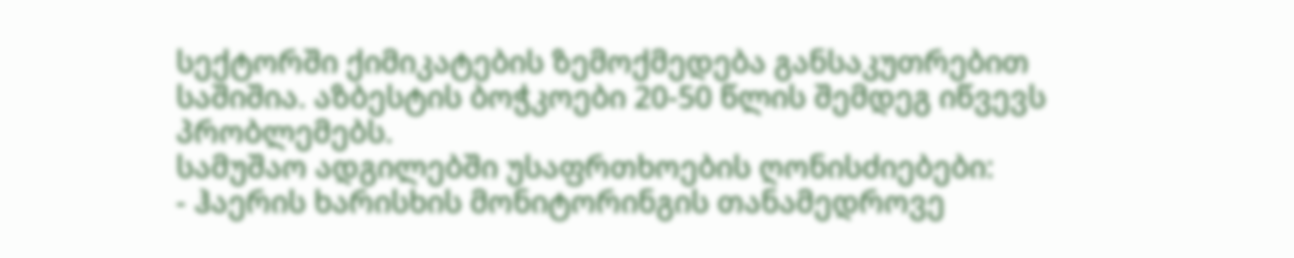სექტორში ქიმიკატების ზემოქმედება განსაკუთრებით საშიშია. აზბესტის ბოჭკოები 20-50 წლის შემდეგ იწვევს პრობლემებს.
სამუშაო ადგილებში უსაფრთხოების ღონისძიებები:
- ჰაერის ხარისხის მონიტორინგის თანამედროვე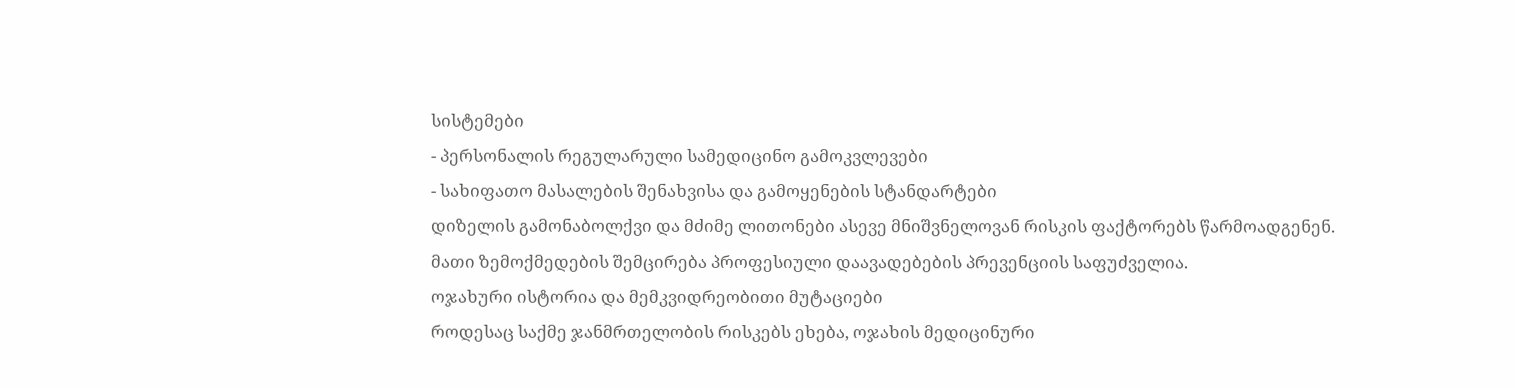სისტემები
- პერსონალის რეგულარული სამედიცინო გამოკვლევები
- სახიფათო მასალების შენახვისა და გამოყენების სტანდარტები
დიზელის გამონაბოლქვი და მძიმე ლითონები ასევე მნიშვნელოვან რისკის ფაქტორებს წარმოადგენენ. მათი ზემოქმედების შემცირება პროფესიული დაავადებების პრევენციის საფუძველია.
ოჯახური ისტორია და მემკვიდრეობითი მუტაციები
როდესაც საქმე ჯანმრთელობის რისკებს ეხება, ოჯახის მედიცინური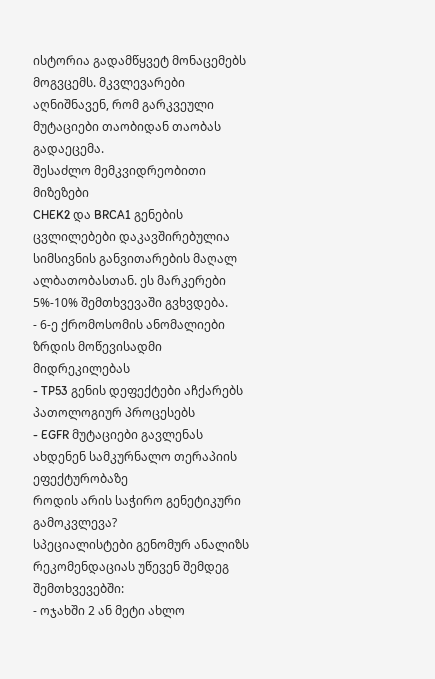ისტორია გადამწყვეტ მონაცემებს მოგვცემს. მკვლევარები აღნიშნავენ, რომ გარკვეული მუტაციები თაობიდან თაობას გადაეცემა.
შესაძლო მემკვიდრეობითი მიზეზები
CHEK2 და BRCA1 გენების ცვლილებები დაკავშირებულია სიმსივნის განვითარების მაღალ ალბათობასთან. ეს მარკერები 5%-10% შემთხვევაში გვხვდება.
- 6-ე ქრომოსომის ანომალიები ზრდის მოწევისადმი მიდრეკილებას
- TP53 გენის დეფექტები აჩქარებს პათოლოგიურ პროცესებს
- EGFR მუტაციები გავლენას ახდენენ სამკურნალო თერაპიის ეფექტურობაზე
როდის არის საჭირო გენეტიკური გამოკვლევა?
სპეციალისტები გენომურ ანალიზს რეკომენდაციას უწევენ შემდეგ შემთხვევებში:
- ოჯახში 2 ან მეტი ახლო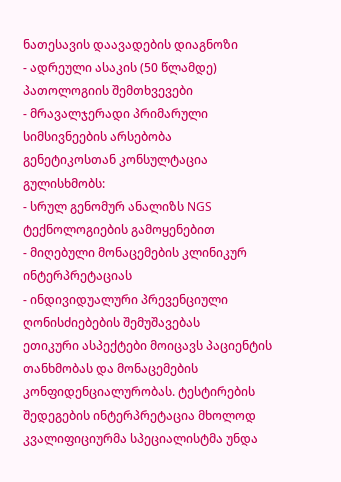ნათესავის დაავადების დიაგნოზი
- ადრეული ასაკის (50 წლამდე) პათოლოგიის შემთხვევები
- მრავალჯერადი პრიმარული სიმსივნეების არსებობა
გენეტიკოსთან კონსულტაცია გულისხმობს:
- სრულ გენომურ ანალიზს NGS ტექნოლოგიების გამოყენებით
- მიღებული მონაცემების კლინიკურ ინტერპრეტაციას
- ინდივიდუალური პრევენციული ღონისძიებების შემუშავებას
ეთიკური ასპექტები მოიცავს პაციენტის თანხმობას და მონაცემების კონფიდენციალურობას. ტესტირების შედეგების ინტერპრეტაცია მხოლოდ კვალიფიციურმა სპეციალისტმა უნდა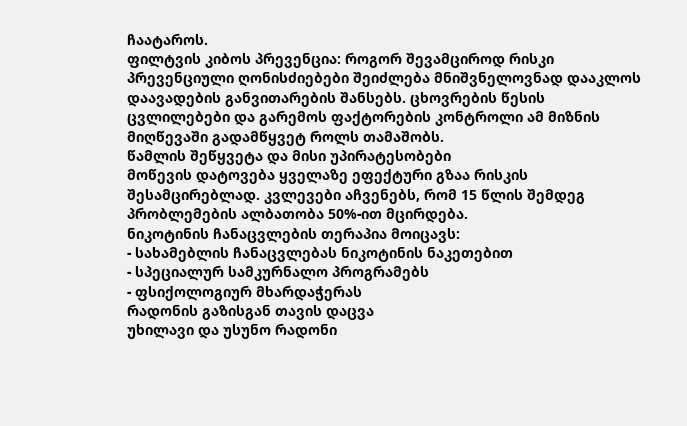ჩაატაროს.
ფილტვის კიბოს პრევენცია: როგორ შევამციროდ რისკი
პრევენციული ღონისძიებები შეიძლება მნიშვნელოვნად დააკლოს დაავადების განვითარების შანსებს. ცხოვრების წესის ცვლილებები და გარემოს ფაქტორების კონტროლი ამ მიზნის მიღწევაში გადამწყვეტ როლს თამაშობს.
წამლის შეწყვეტა და მისი უპირატესობები
მოწევის დატოვება ყველაზე ეფექტური გზაა რისკის შესამცირებლად. კვლევები აჩვენებს, რომ 15 წლის შემდეგ პრობლემების ალბათობა 50%-ით მცირდება.
ნიკოტინის ჩანაცვლების თერაპია მოიცავს:
- სახამებლის ჩანაცვლებას ნიკოტინის ნაკეთებით
- სპეციალურ სამკურნალო პროგრამებს
- ფსიქოლოგიურ მხარდაჭერას
რადონის გაზისგან თავის დაცვა
უხილავი და უსუნო რადონი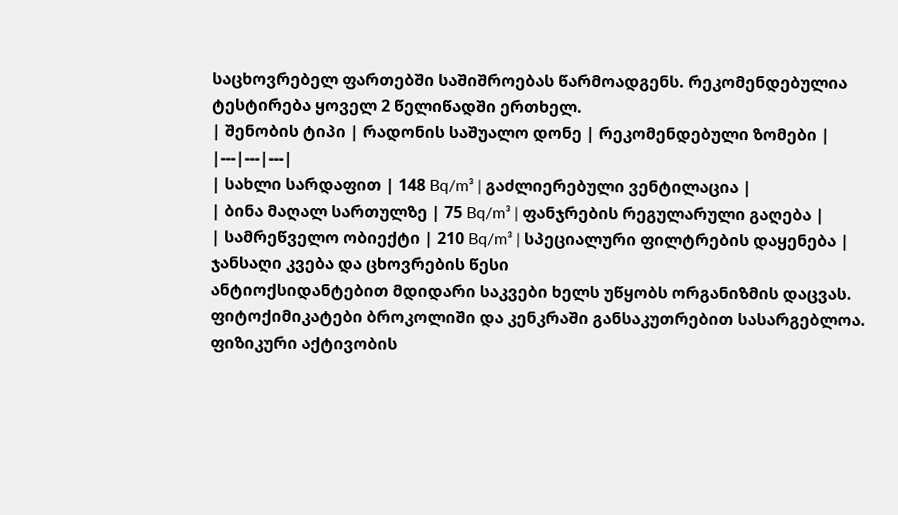საცხოვრებელ ფართებში საშიშროებას წარმოადგენს. რეკომენდებულია ტესტირება ყოველ 2 წელიწადში ერთხელ.
| შენობის ტიპი | რადონის საშუალო დონე | რეკომენდებული ზომები |
|---|---|---|
| სახლი სარდაფით | 148 Bq/m³ | გაძლიერებული ვენტილაცია |
| ბინა მაღალ სართულზე | 75 Bq/m³ | ფანჯრების რეგულარული გაღება |
| სამრეწველო ობიექტი | 210 Bq/m³ | სპეციალური ფილტრების დაყენება |
ჯანსაღი კვება და ცხოვრების წესი
ანტიოქსიდანტებით მდიდარი საკვები ხელს უწყობს ორგანიზმის დაცვას. ფიტოქიმიკატები ბროკოლიში და კენკრაში განსაკუთრებით სასარგებლოა.
ფიზიკური აქტივობის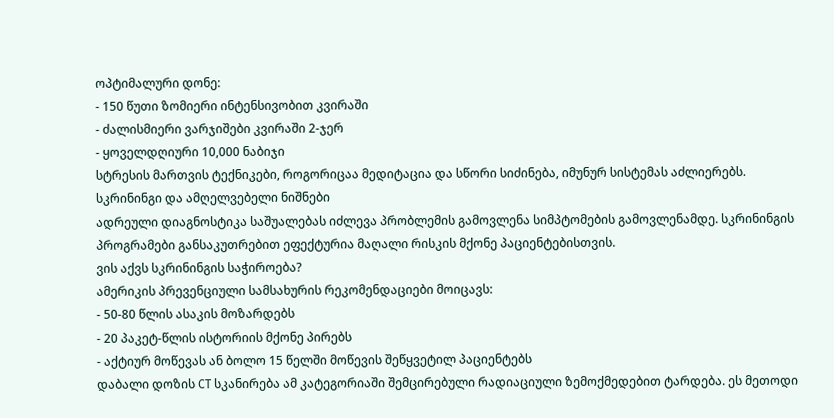ოპტიმალური დონე:
- 150 წუთი ზომიერი ინტენსივობით კვირაში
- ძალისმიერი ვარჯიშები კვირაში 2-ჯერ
- ყოველდღიური 10,000 ნაბიჯი
სტრესის მართვის ტექნიკები, როგორიცაა მედიტაცია და სწორი სიძინება, იმუნურ სისტემას აძლიერებს.
სკრინინგი და ამღელვებელი ნიშნები
ადრეული დიაგნოსტიკა საშუალებას იძლევა პრობლემის გამოვლენა სიმპტომების გამოვლენამდე. სკრინინგის პროგრამები განსაკუთრებით ეფექტურია მაღალი რისკის მქონე პაციენტებისთვის.
ვის აქვს სკრინინგის საჭიროება?
ამერიკის პრევენციული სამსახურის რეკომენდაციები მოიცავს:
- 50-80 წლის ასაკის მოზარდებს
- 20 პაკეტ-წლის ისტორიის მქონე პირებს
- აქტიურ მოწევას ან ბოლო 15 წელში მოწევის შეწყვეტილ პაციენტებს
დაბალი დოზის CT სკანირება ამ კატეგორიაში შემცირებული რადიაციული ზემოქმედებით ტარდება. ეს მეთოდი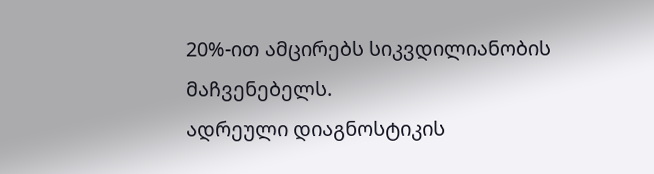20%-ით ამცირებს სიკვდილიანობის მაჩვენებელს.
ადრეული დიაგნოსტიკის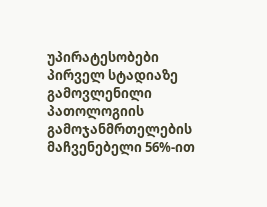უპირატესობები
პირველ სტადიაზე გამოვლენილი პათოლოგიის გამოჯანმრთელების მაჩვენებელი 56%-ით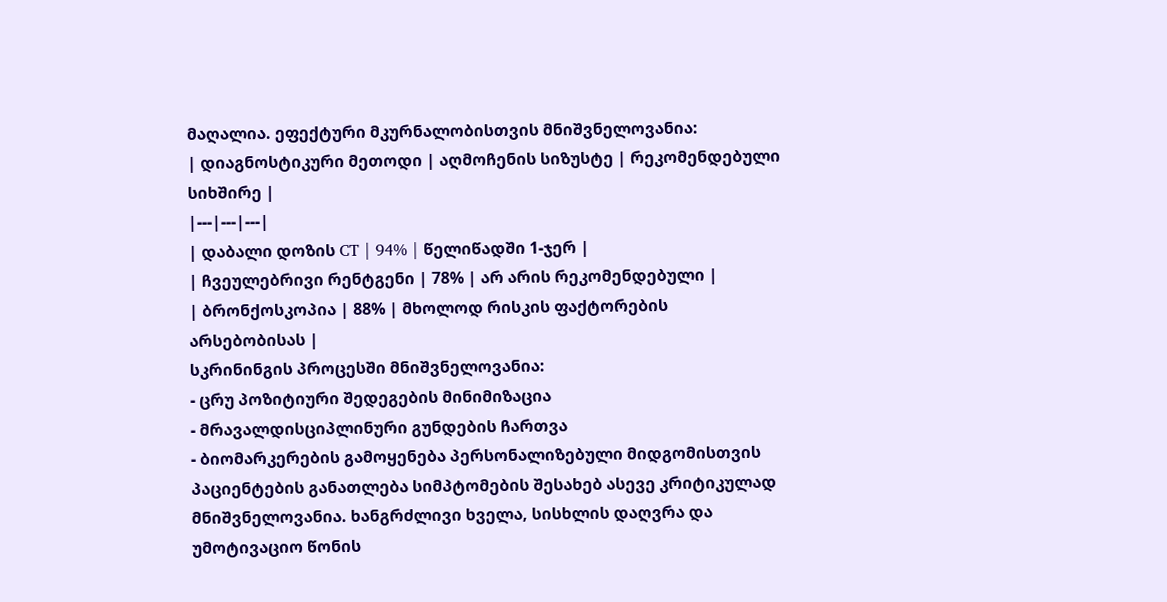მაღალია. ეფექტური მკურნალობისთვის მნიშვნელოვანია:
| დიაგნოსტიკური მეთოდი | აღმოჩენის სიზუსტე | რეკომენდებული სიხშირე |
|---|---|---|
| დაბალი დოზის CT | 94% | წელიწადში 1-ჯერ |
| ჩვეულებრივი რენტგენი | 78% | არ არის რეკომენდებული |
| ბრონქოსკოპია | 88% | მხოლოდ რისკის ფაქტორების არსებობისას |
სკრინინგის პროცესში მნიშვნელოვანია:
- ცრუ პოზიტიური შედეგების მინიმიზაცია
- მრავალდისციპლინური გუნდების ჩართვა
- ბიომარკერების გამოყენება პერსონალიზებული მიდგომისთვის
პაციენტების განათლება სიმპტომების შესახებ ასევე კრიტიკულად მნიშვნელოვანია. ხანგრძლივი ხველა, სისხლის დაღვრა და უმოტივაციო წონის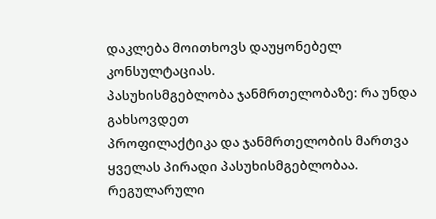დაკლება მოითხოვს დაუყონებელ კონსულტაციას.
პასუხისმგებლობა ჯანმრთელობაზე: რა უნდა გახსოვდეთ
პროფილაქტიკა და ჯანმრთელობის მართვა ყველას პირადი პასუხისმგებლობაა. რეგულარული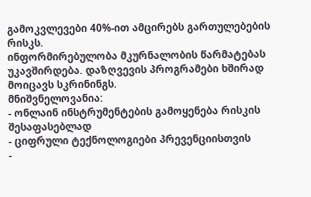გამოკვლევები 40%-ით ამცირებს გართულებების რისკს.
ინფორმირებულობა მკურნალობის წარმატებას უკავშირდება. დაზღვევის პროგრამები ხშირად მოიცავს სკრინინგს.
მნიშვნელოვანია:
- ონლაინ ინსტრუმენტების გამოყენება რისკის შესაფასებლად
- ციფრული ტექნოლოგიები პრევენციისთვის
-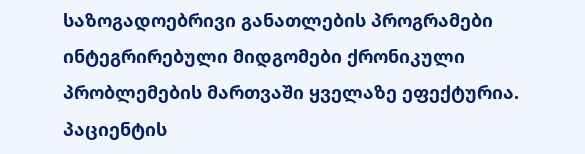საზოგადოებრივი განათლების პროგრამები
ინტეგრირებული მიდგომები ქრონიკული პრობლემების მართვაში ყველაზე ეფექტურია. პაციენტის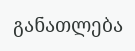განათლება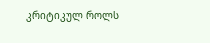კრიტიკულ როლს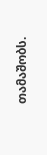თამაშობს.